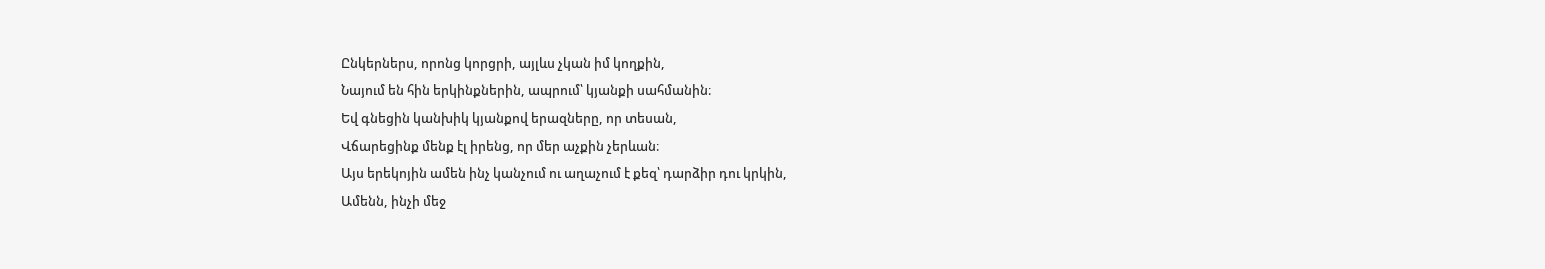Ընկերներս, որոնց կորցրի, այլևս չկան իմ կողքին,
Նայում են հին երկինքներին, ապրում՝ կյանքի սահմանին։
Եվ գնեցին կանխիկ կյանքով երազները, որ տեսան,
Վճարեցինք մենք էլ իրենց, որ մեր աչքին չերևան։
Այս երեկոյին ամեն ինչ կանչում ու աղաչում է քեզ՝ դարձիր դու կրկին,
Ամենն, ինչի մեջ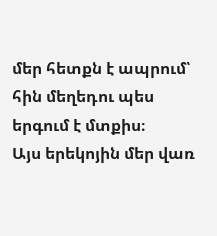մեր հետքն է ապրում՝ հին մեղեդու պես երգում է մտքիս։
Այս երեկոյին մեր վառ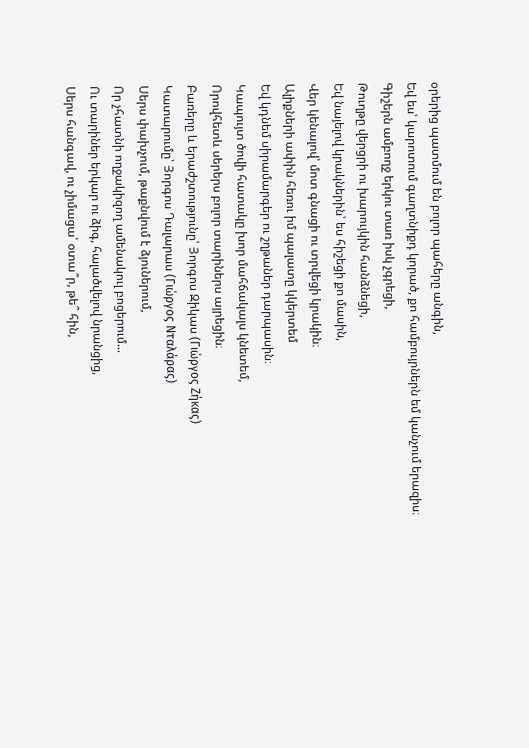օրերից պատմում են բոլոր պահերը անգին,
Եվ ես՝ կարոտում գաղտնիքդ կորած, քո համբույրներն եմ կանչում երազիս։
Գիշերն ամբողջ երկու տառ իսկ չգրեցի,
Թուղթը վերցրի ու խարույկին հանձնեցի,
Եվ նայելով կրակներին՝ ես հիշեցի քո մասին,
Վեր կենալով՝ մոտ գնացի ու տրվեցի կրակին։
Ալիքների ափին հեռու իմ պալատը կկերտեմ
Եվ կդնեմ սիրամարգեր ու շղթաներ դարպասին։
Կապույտ ծովի հատակը խոր մահճակալս կնետեմ,
Որովհետև սերերս բոլոր տարիներս այրեցին։
Բառերը և երաժշտությունը՝ Յորգոս Զիկաս (Γιώργος Ζήκας)
Կատարումը՝ Յորգոս Դալարաս (Γιώργος Νταλάρας)
Սերս փախչում, թաքնվում է ձյուներում,
Որ չհատնի ողջակիզող ամենակուլ բոցերում...
Ու տարիներ երկար ու ձիգ, հալածվելով նրանցից,
Սերս հանգավ, ու չիմացա՝ օտա՞ր, թե՞ հին,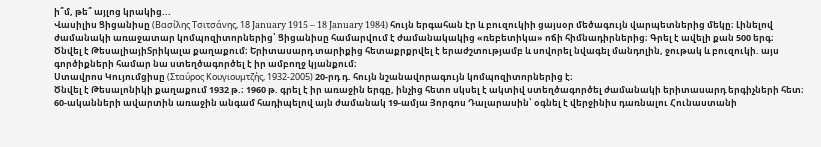ի՞մ, թե՞ այլոց կրակից...
Վասիլիս Ցիցանիսը (Βασίλης Τσιτσάνης, 18 January 1915 – 18 January 1984) հույն երգահան էր և բուզուկիի ցայսօր մեծագույն վարպետներից մեկը։ Լինելով ժամանակի առաջատար կոմպոզիտորներից՝ Ցիցանիսը համարվում է ժամանակակից «ռեբետիկա» ոճի հիմնադիրներից։ Գրել է ավելի քան 500 երգ։
Ծնվել է ԹեսալիայիՏրիկալա քաղաքում։ Երիտասարդ տարիքից հետաքրքրվել է երաժշտությամբ և սովորել նվագել մանդոլին, ջութակ և բուզուկի. այս գործիքների համար նա ստեղծագործել է իր ամբողջ կյանքում։
Ստավրոս Կույումցիսը (Σταύρος Κουγιουμτζής, 1932-2005) 20-րդ դ. հույն նշանավորագույն կոմպոզիտորներից է։
Ծնվել է Թեսալոնիկի քաղաքում 1932 թ.։ 1960 թ. գրել է իր առաջին երգը, ինչից հետո սկսել է ակտիվ ստեղծագործել ժամանակի երիտասարդ երգիչների հետ։ 60-ականների ավարտին առաջին անգամ հադիպելով այն ժամանակ 19-ամյա Յորգոս Դալարասին՝ օգնել է վերջինիս դառնալու Հունաստանի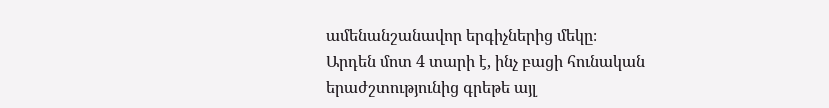ամենանշանավոր երգիչներից մեկը։
Արդեն մոտ 4 տարի է, ինչ բացի հունական երաժշտությունից գրեթե այլ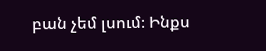բան չեմ լսում։ Ինքս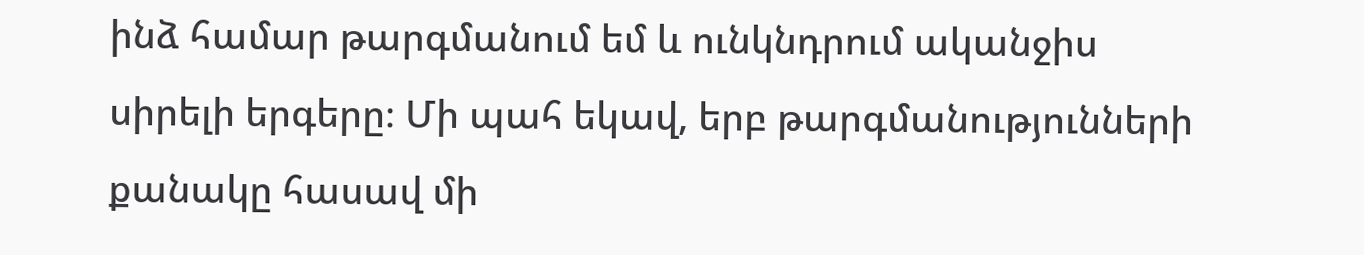ինձ համար թարգմանում եմ և ունկնդրում ականջիս սիրելի երգերը։ Մի պահ եկավ, երբ թարգմանությունների քանակը հասավ մի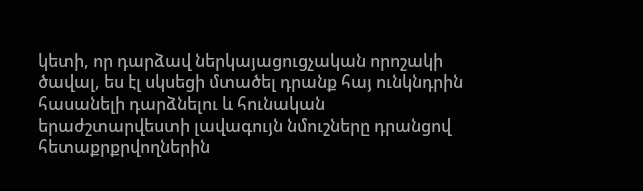կետի, որ դարձավ ներկայացուցչական որոշակի ծավալ, ես էլ սկսեցի մտածել դրանք հայ ունկնդրին հասանելի դարձնելու և հունական երաժշտարվեստի լավագույն նմուշները դրանցով հետաքրքրվողներին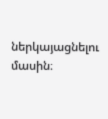ներկայացնելու մասին։